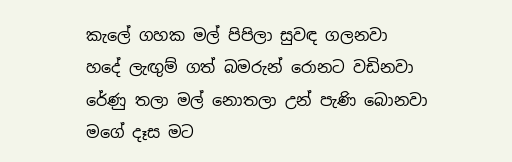කැලේ ගහක මල් පිපිලා සුවඳ ගලනවා
හදේ ලැඟුම් ගත් බමරුන් රොනට වඩිනවා
රේණු තලා මල් නොතලා උන් පැණි බොනවා
මගේ දෑස මට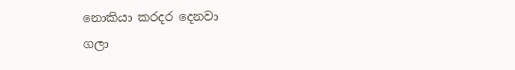නොකියා කරදර දෙනවා
ගලා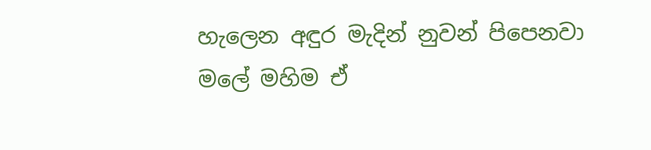හැලෙන අඳුර මැදින් නුවන් පිපෙනවා
මලේ මහිම ඒ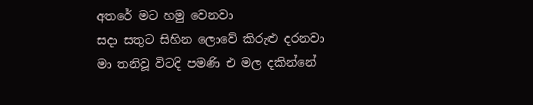අතරේ මට හමු වෙනවා
සදා සතුට සිහින ලොවේ කිරුළු දරනවා
මා තනිවූ විටදි පමණි එ මල දකින්නේ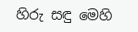හිරු සඳු මෙහි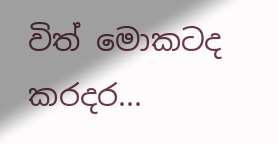විත් මොකටද කරදර...